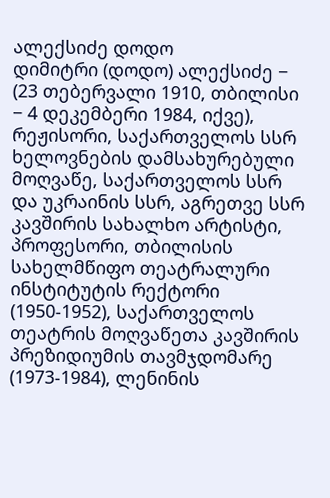ალექსიძე დოდო
დიმიტრი (დოდო) ალექსიძე − (23 თებერვალი 1910, თბილისი − 4 დეკემბერი 1984, იქვე), რეჟისორი, საქართველოს სსრ ხელოვნების დამსახურებული მოღვაწე, საქართველოს სსრ და უკრაინის სსრ, აგრეთვე სსრ კავშირის სახალხო არტისტი, პროფესორი, თბილისის სახელმწიფო თეატრალური ინსტიტუტის რექტორი (1950-1952), საქართველოს თეატრის მოღვაწეთა კავშირის პრეზიდიუმის თავმჯდომარე (1973-1984), ლენინის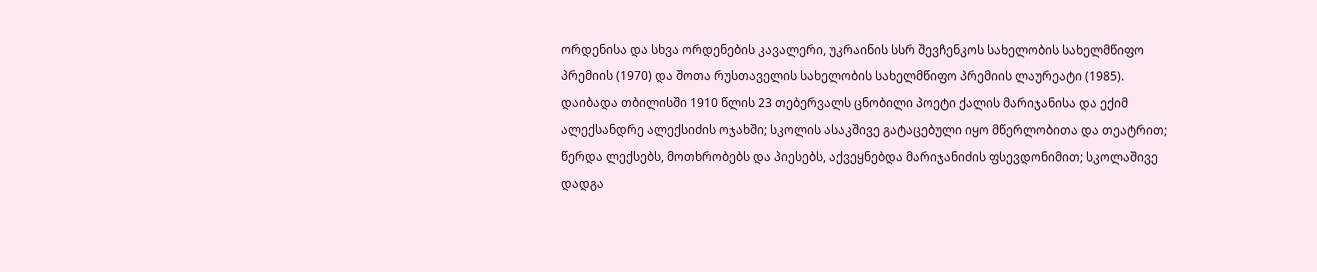ორდენისა და სხვა ორდენების კავალერი, უკრაინის სსრ შევჩენკოს სახელობის სახელმწიფო პრემიის (1970) და შოთა რუსთაველის სახელობის სახელმწიფო პრემიის ლაურეატი (1985).
დაიბადა თბილისში 1910 წლის 23 თებერვალს ცნობილი პოეტი ქალის მარიჯანისა და ექიმ ალექსანდრე ალექსიძის ოჯახში; სკოლის ასაკშივე გატაცებული იყო მწერლობითა და თეატრით; წერდა ლექსებს, მოთხრობებს და პიესებს, აქვეყნებდა მარიჯანიძის ფსევდონიმით; სკოლაშივე დადგა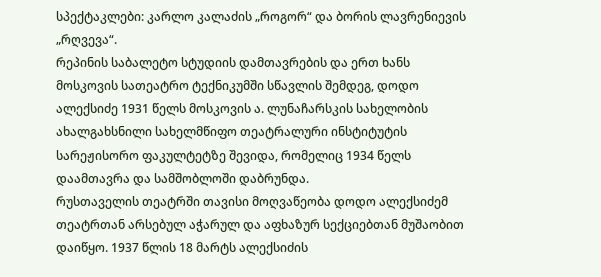სპექტაკლები: კარლო კალაძის „როგორ“ და ბორის ლავრენიევის „რღვევა“.
რეპინის საბალეტო სტუდიის დამთავრების და ერთ ხანს მოსკოვის სათეატრო ტექნიკუმში სწავლის შემდეგ, დოდო ალექსიძე 1931 წელს მოსკოვის ა. ლუნაჩარსკის სახელობის ახალგახსნილი სახელმწიფო თეატრალური ინსტიტუტის სარეჟისორო ფაკულტეტზე შევიდა, რომელიც 1934 წელს დაამთავრა და სამშობლოში დაბრუნდა.
რუსთაველის თეატრში თავისი მოღვაწეობა დოდო ალექსიძემ თეატრთან არსებულ აჭარულ და აფხაზურ სექციებთან მუშაობით დაიწყო. 1937 წლის 18 მარტს ალექსიძის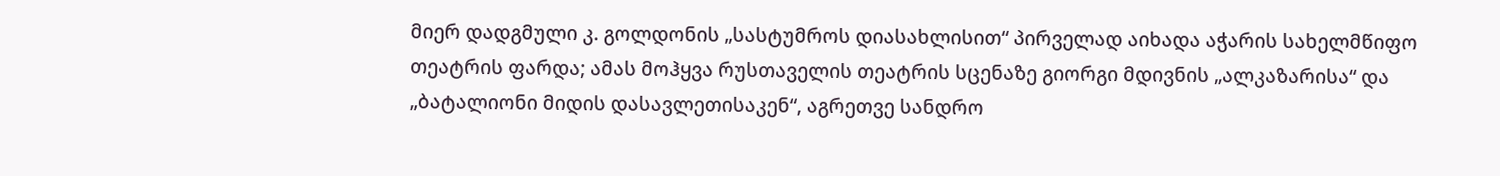მიერ დადგმული კ. გოლდონის „სასტუმროს დიასახლისით“ პირველად აიხადა აჭარის სახელმწიფო თეატრის ფარდა; ამას მოჰყვა რუსთაველის თეატრის სცენაზე გიორგი მდივნის „ალკაზარისა“ და „ბატალიონი მიდის დასავლეთისაკენ“, აგრეთვე სანდრო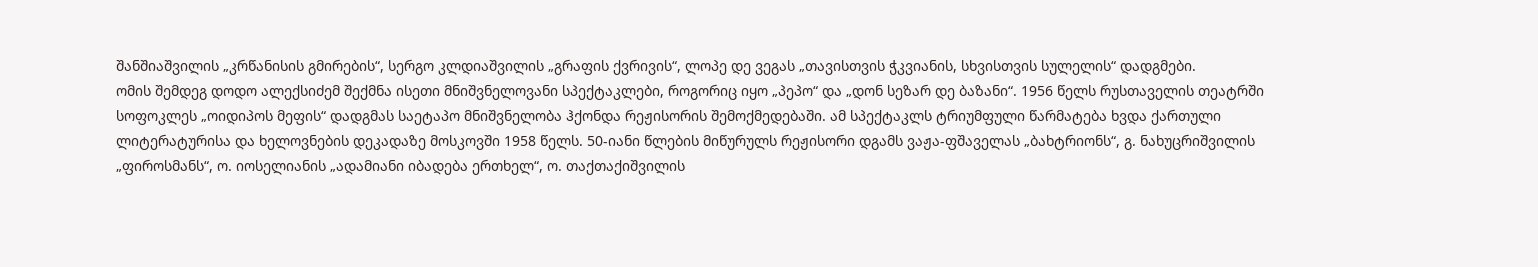შანშიაშვილის „კრწანისის გმირების“, სერგო კლდიაშვილის „გრაფის ქვრივის“, ლოპე დე ვეგას „თავისთვის ჭკვიანის, სხვისთვის სულელის“ დადგმები.
ომის შემდეგ დოდო ალექსიძემ შექმნა ისეთი მნიშვნელოვანი სპექტაკლები, როგორიც იყო „პეპო“ და „დონ სეზარ დე ბაზანი“. 1956 წელს რუსთაველის თეატრში სოფოკლეს „ოიდიპოს მეფის“ დადგმას საეტაპო მნიშვნელობა ჰქონდა რეჟისორის შემოქმედებაში. ამ სპექტაკლს ტრიუმფული წარმატება ხვდა ქართული ლიტერატურისა და ხელოვნების დეკადაზე მოსკოვში 1958 წელს. 50-იანი წლების მიწურულს რეჟისორი დგამს ვაჟა-ფშაველას „ბახტრიონს“, გ. ნახუცრიშვილის „ფიროსმანს“, ო. იოსელიანის „ადამიანი იბადება ერთხელ“, ო. თაქთაქიშვილის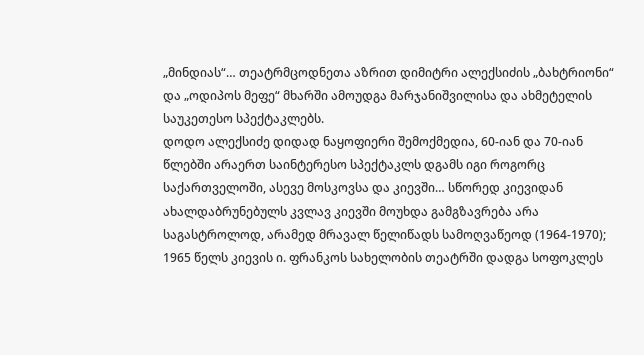„მინდიას“… თეატრმცოდნეთა აზრით დიმიტრი ალექსიძის „ბახტრიონი“ და „ოდიპოს მეფე“ მხარში ამოუდგა მარჯანიშვილისა და ახმეტელის საუკეთესო სპექტაკლებს.
დოდო ალექსიძე დიდად ნაყოფიერი შემოქმედია, 60-იან და 70-იან წლებში არაერთ საინტერესო სპექტაკლს დგამს იგი როგორც საქართველოში, ასევე მოსკოვსა და კიევში… სწორედ კიევიდან ახალდაბრუნებულს კვლავ კიევში მოუხდა გამგზავრება არა საგასტროლოდ, არამედ მრავალ წელიწადს სამოღვაწეოდ (1964-1970); 1965 წელს კიევის ი. ფრანკოს სახელობის თეატრში დადგა სოფოკლეს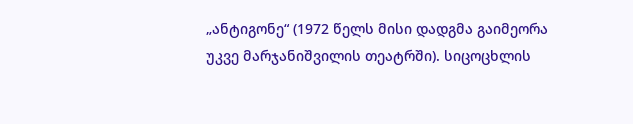„ანტიგონე“ (1972 წელს მისი დადგმა გაიმეორა უკვე მარჯანიშვილის თეატრში). სიცოცხლის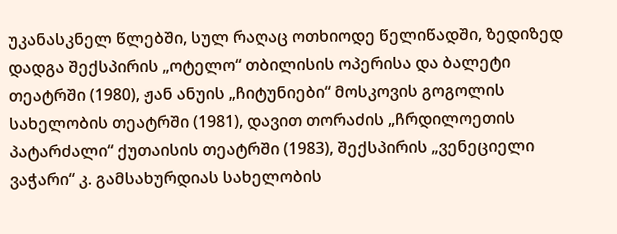უკანასკნელ წლებში, სულ რაღაც ოთხიოდე წელიწადში, ზედიზედ დადგა შექსპირის „ოტელო“ თბილისის ოპერისა და ბალეტი თეატრში (1980), ჟან ანუის „ჩიტუნიები“ მოსკოვის გოგოლის სახელობის თეატრში (1981), დავით თორაძის „ჩრდილოეთის პატარძალი“ ქუთაისის თეატრში (1983), შექსპირის „ვენეციელი ვაჭარი“ კ. გამსახურდიას სახელობის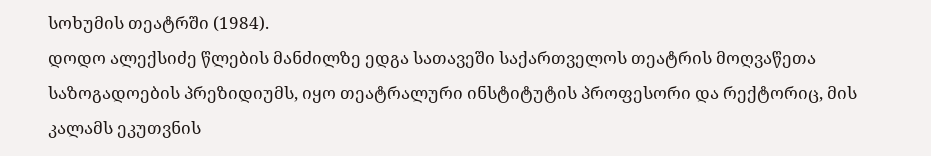სოხუმის თეატრში (1984).
დოდო ალექსიძე წლების მანძილზე ედგა სათავეში საქართველოს თეატრის მოღვაწეთა საზოგადოების პრეზიდიუმს, იყო თეატრალური ინსტიტუტის პროფესორი და რექტორიც, მის კალამს ეკუთვნის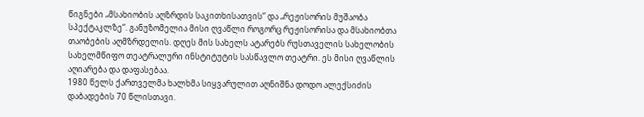წიგნები „მსახიობის აღზრდის საკითხისათვის“ და „რეჟისორის მუშაობა სპექტაკლზე“. განუზომელია მისი ღვაწლი როგორც რეჟისორისა და მსახიობთა თაობების აღმზრდელის. დღეს მის სახელს ატარებს რუსთაველის სახელობის სახელმწიფო თეატრალური ინსტიტუტის სასწავლო თეატრი. ეს მისი ღვაწლის აღიარება და დაფასებაა.
1980 წელს ქართველმა ხალხმა სიყვარულით აღნიშნა დოდო ალექსიძის დაბადების 70 წლისთავი.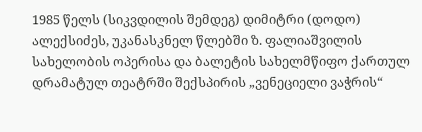1985 წელს (სიკვდილის შემდეგ) დიმიტრი (დოდო) ალექსიძეს, უკანასკნელ წლებში ზ. ფალიაშვილის სახელობის ოპერისა და ბალეტის სახელმწიფო ქართულ დრამატულ თეატრში შექსპირის „ვენეციელი ვაჭრის“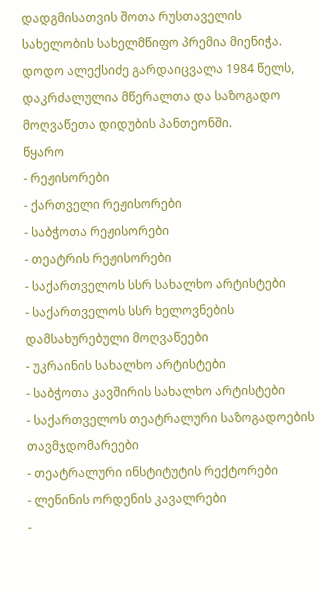დადგმისათვის შოთა რუსთაველის სახელობის სახელმწიფო პრემია მიენიჭა.
დოდო ალექსიძე გარდაიცვალა 1984 წელს, დაკრძალულია მწერალთა და საზოგადო მოღვაწეთა დიდუბის პანთეონში.
წყარო
- რეჟისორები
- ქართველი რეჟისორები
- საბჭოთა რეჟისორები
- თეატრის რეჟისორები
- საქართველოს სსრ სახალხო არტისტები
- საქართველოს სსრ ხელოვნების დამსახურებული მოღვაწეები
- უკრაინის სახალხო არტისტები
- საბჭოთა კავშირის სახალხო არტისტები
- საქართველოს თეატრალური საზოგადოების თავმჯდომარეები
- თეატრალური ინსტიტუტის რექტორები
- ლენინის ორდენის კავალრები
-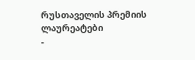რუსთაველის პრემიის ლაურეატები
-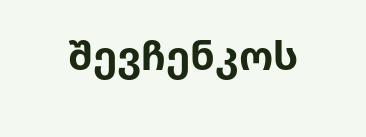შევჩენკოს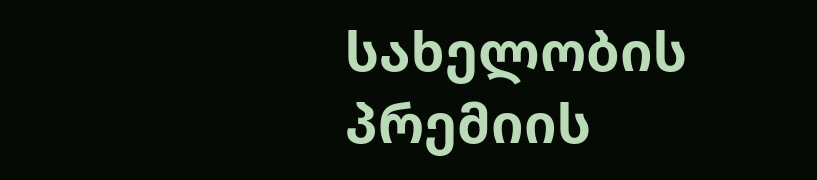სახელობის პრემიის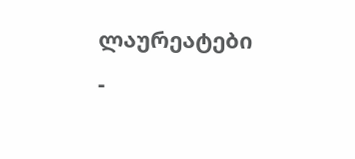ლაურეატები
-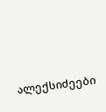ალექსიძეები